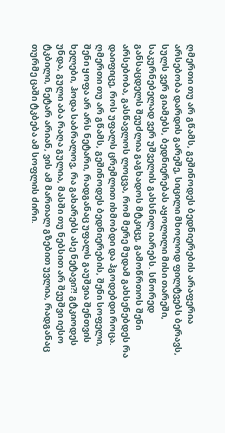ღმერთი თუ არ გწამს, გეშინოდეს ბედნიერების არაფერია არსებობა დარდის გარეშე, სიცილი მხოლოდ ფილტვებს ბერავს, სულს ვერ გიამებს, ბედნიერებას აყოლილი მისი თარეში, საკურნებელად ვერ უშველის გახსნილ იარებს. სწორედ განსაცდელს შეუძლია გაგხადოს მტკიცე, გამოწრთოს შენი არსებობა, გასწავლოს ლოცვა, რომ მერე მუდამ გახსენებდეს რა დაიფიცე, როს უფალს ცრემლით იხმობდი და ჰგოდებდი როცა. ღმერთი თუ არ გწამს, გეშინოდეს ბედნიერების, შენი სოფელი, შენი ყოფა არ არს ნეტარი, რადგანაც უფალს გაუშვია შენთვის ხელები, ჰოდა საბრალოვ, რა გახარებს ასე ნეტავი?! გტკიოდეს უნდა, გული აბა რაღა გულია, მასში თუ ნებსით არ შეუშვი იესო ტკბილი, ნეტარ არიან, ვის ამ მართალ გზებით უვლია, რადგანაც თურმე ცაში ტკბება ამ სოფლის ძირი.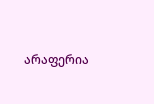არაფერია